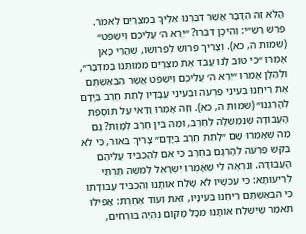הֲלֹא זֶה הַדָּבָר אֲשֶׁר דִּבַּרְנוּ אֵלֶיךָ בְמִצְרַיִם לֵאמֹר. פֵּרֵשׁ רַשִׁ״י: וְהֵיכָן דִּבְּרוּ? ״יֵרֶא ה׳ עֲלֵיכֶם וְיִשְׁפֹּט״ (שמות ה, כא). וְצָרִיךְ פֵּרוּשׁ לְפֵרוּשׁוֹ, שֶׁהֲרֵי כָּאן אָמְרוּ ״כִּי טוֹב לָנוּ עֲבֹד אֶת מִצְרַיִם מִמּוּתֵנוּ בַּמִּדְבָּר״, וּלְהַלָּן אָמְרוּ ״יֵרֶא ה׳ עֲלֵיכֶם וְיִשְׁפֹּט אֲשֶׁר הִבְאַשְׁתֶּם אֶת רֵיחֵנוּ בְּעֵינֵי פַרְעֹה וּבְעֵינֵי עֲבָדָיו לָתֵת חֶרֶב בְּיָדָם לְהָרְגֵנוּ״ (שמות ה, כא). וְזֶה אָמְרוּ וַדַּאי עַל תּוֹסֶפֶת הָעֲבוֹדָה שֶׁנִּמְשְׁלָה לְחֶרֶב, וּמַה בֵּין חֶרֶב לְמָוֶת? גַּם מַה שֶּׁאָמְרוּ שָׁם ״לָתֵת חֶרֶב בְּיָדָם״ צָרִיךְ בֵּאוּר, כִּי לֹא בִּקֵּשׁ פַּרְעֹה לְהָרְגָם בְּחֶרֶב כִּי אִם לְהַכְבִּיד עֲלֵיהֶם הָעֲבוֹדָה. וְנִרְאֶה לִי שֶׁאָמְרוּ יִשְׂרָאֵל לְמֹשֶׁה תַּרְתֵּי לְרֵיעוּתָא: כִּי עַכְשָׁיו לֹא שָׁלַח אוֹתָנוּ וְהִכְבִּיד עֲבוֹדָתוֹ כִּי הִבְאַשְׁתֶּם רֵיחֵנוּ בְּעֵינָיו, זֹאת וְעוֹד אַחֶרֶת: אֲפִילּוּ תֹּאמַר שֶׁיִּשְׁלַח אוֹתָנוּ מִכָּל מָקוֹם נִהְיֶה בּוֹרְחִים,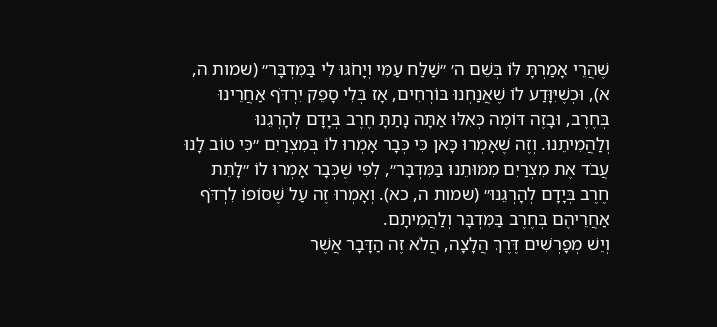שֶׁהֲרֵי אָמַרְתָּ לּוֹ בְּשֵׁם ה׳ ״שַׁלַּח עַמִּי וְיָחֹגּוּ לִי בַּמִּדְבָּר״ (שמות ה, א), וּכְשֶׁיִּוָּדַע לוֹ שֶׁאֲנַחְנוּ בּוֹרְחִים, אָז בְּלִי סָפֵק יִרְדֹּף אַחֲרֵינוּ בְּחֶרֶב, וּבָזֶה דּוֹמֶה כְּאִלּוּ אַתָּה נָתַתָּ חֶרֶב בְּיָדָם לְהָרְגֵנוּ וְלַהֲמִיתֵנוּ. וְזֶה שֶׁאָמְרוּ כָּאן כִּי כְּבָר אָמְרוּ לוֹ בְּמִצְרַיִם ״כִּי טוֹב לָנוּ עֲבֹד אֶת מִצְרַיִם מִמּוּתֵנוּ בַּמִּדְבָּר״, לְפִי שֶׁכְּבָר אָמְרוּ לוֹ ״לָתֵת חֶרֶב בְּיָדָם לְהָרְגֵנוּ״ (שמות ה, כא). וְאָמְרוּ זֶה עַל שֶׁסּוֹפוֹ לִרְדֹּף אַחֲרֵיהֶם בְּחֶרֶב בַּמִּדְבָּר וְלַהֲמִיתָם.
וְיֵשׁ מְפָרְשִׁים דֶּרֶךְ הֲלָצָה, הֲלֹא זֶה הַדָּבָר אֲשֶׁר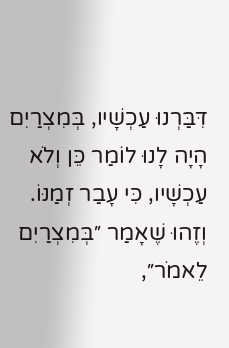דִּבַּרְנוּ עַכְשָׁיו, בְּמִצְרַיִם הָיָה לָנוּ לוֹמַר כֵּן וְלֹא עַכְשָׁיו, כִּי עָבַר זְמַנּוֹ. וְזֶהוּ שֶׁאָמַר ״בְּמִצְרַיִם לֵאמֹר״,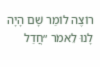רוֹצֶה לוֹמַר שָׁם הָיָה לָנוּ לֵאמֹר ״חֲדַל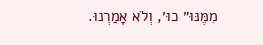מִמֶּנּוּ״ כוּ׳, וְלֹא אָמַרְנוּ.